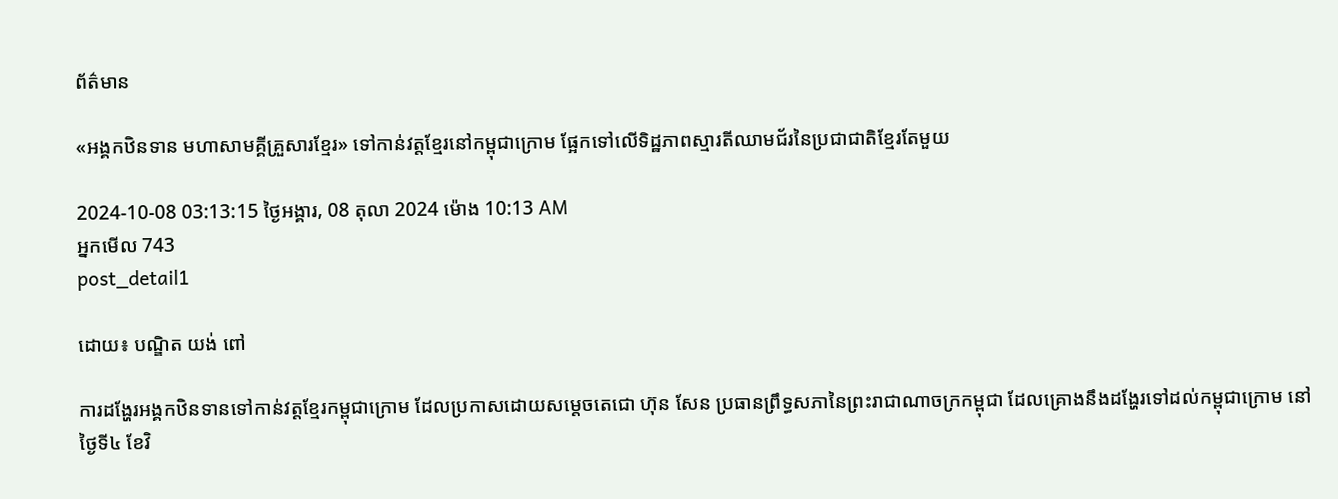ព័ត៌មាន

«អង្គកឋិនទាន មហាសាមគ្គីគ្រួសារខ្មែរ» ទៅកាន់វត្តខ្មែរនៅកម្ពុជាក្រោម ផ្អែកទៅលើទិដ្ឋភាពស្មារតីឈាមជ័រនៃប្រជាជាតិខ្មែរតែមួយ

2024-10-08 03:13:15 ថ្ងៃអង្គារ, 08 តុលា 2024 ម៉ោង 10:13 AM
អ្នកមើល 743
post_detail1

ដោយ៖ បណ្ឌិត យង់ ពៅ

ការដង្ហែរអង្គកឋិនទានទៅកាន់វត្តខ្មែរកម្ពុជាក្រោម ដែលប្រកាសដោយសម្ដេចតេជោ ហ៊ុន សែន ប្រធានព្រឹទ្ធសភានៃព្រះរាជាណាចក្រកម្ពុជា ដែលគ្រោងនឹងដង្ហែរទៅដល់កម្ពុជាក្រោម នៅថ្ងៃទី៤ ខែវិ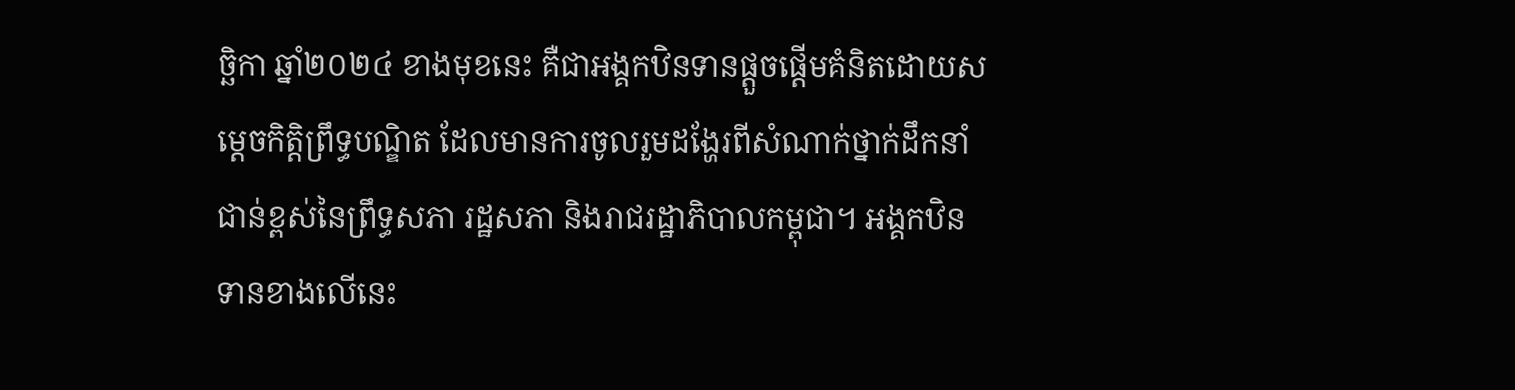ច្ឆិកា ឆ្នាំ២០២៤ ខាងមុខនេះ គឺជាអង្គកឋិនទានផ្ដួចផ្ដើមគំនិតដោយសម្ដេចកិត្តិព្រឹទ្ធបណ្ឌិត ដែលមានការចូលរួមដង្ហែរពីសំណាក់ថ្នាក់ដឹកនាំជាន់ខ្ពស់នៃព្រឹទ្ធសភា រដ្ឋសភា និងរាជរដ្ឋាភិបាលកម្ពុជា។ អង្គកឋិនទានខាងលើនេះ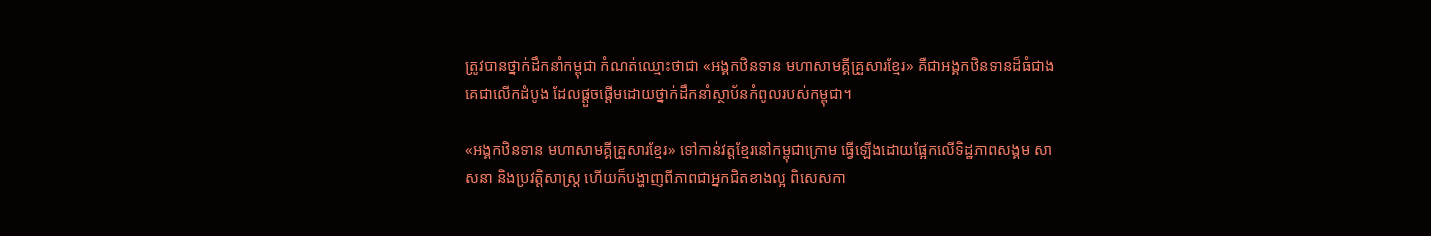ត្រូវបានថ្នាក់ដឹកនាំកម្ពុជា កំណត់ឈ្មោះថាជា «អង្គកឋិនទាន មហាសាមគ្គីគ្រួសារខ្មែរ» គឺជាអង្គកឋិនទានដ៏ធំជាងគេជាលើកដំបូង ដែលផ្ដួចផ្ដើមដោយថ្នាក់ដឹកនាំស្ថាប័នកំពូលរបស់កម្ពុជា។

«អង្គកឋិនទាន មហាសាមគ្គីគ្រួសារខ្មែរ» ទៅកាន់វត្តខ្មែរនៅកម្ពុជាក្រោម ធ្វើឡើងដោយផ្អែកលើទិដ្ឋភាពសង្គម សាសនា និងប្រវត្តិសាស្ត្រ ហើយក៏បង្ហាញពីភាពជាអ្នកជិតខាងល្អ ពិសេសកា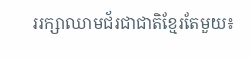ររក្សាឈាមជ័រជាជាតិខ្មែរតែមួយ៖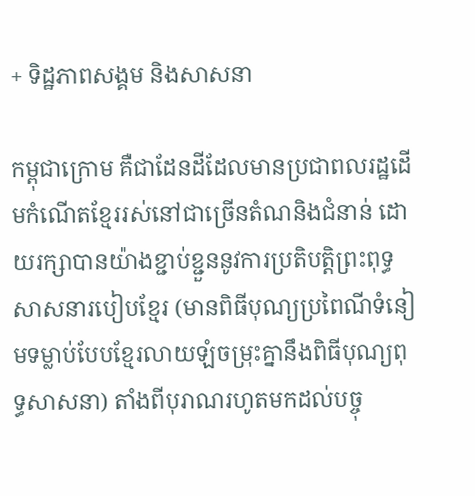+ ទិដ្ឋភាពសង្គម និងសាសនា

កម្ពុជាក្រោម គឺជាដែនដីដែលមានប្រជាពលរដ្ឋដើមកំណើតខ្មែររស់នៅជាច្រើនតំណនិងជំនាន់ ដោយរក្សាបានយ៉ាងខ្ជាប់ខ្ជួននូវការប្រតិបត្តិព្រះពុទ្ធសាសនារបៀបខ្មែរ (មានពិធីបុណ្យប្រពៃណីទំនៀមទម្លាប់បែបខ្មែរលាយឡំចម្រុះគ្នានឹងពិធីបុណ្យពុទ្ធសាសនា) តាំងពីបុរាណរហូតមកដល់បច្ចុ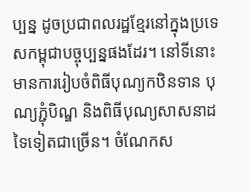ប្បន្ន ដូចប្រជាពលរដ្ឋខ្មែរនៅក្នុងប្រទេសកម្ពុជាបច្ចុប្បន្នផងដែរ។ នៅទីនោះ មានការរៀបចំពិធីបុណ្យកឋិនទាន បុណ្យភ្ជុំបិណ្ឌ និងពិធីបុណ្យសាសនាដទៃទៀតជាច្រើន។ ចំណែកស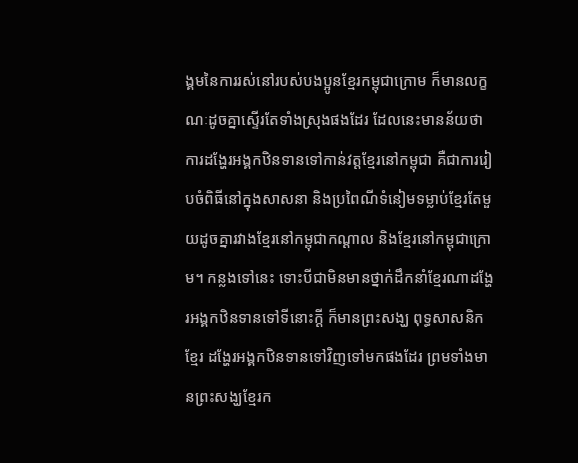ង្គមនៃការរស់នៅរបស់បងប្អូនខ្មែរកម្ពុជាក្រោម ក៏មានលក្ខណៈដូចគ្នាស្ទើរតែទាំងស្រុងផងដែរ ដែលនេះមានន័យថា ការដង្ហែរអង្គកឋិនទានទៅកាន់វត្តខ្មែរនៅកម្ពុជា គឺជាការរៀបចំពិធីនៅក្នុងសាសនា និងប្រពៃណីទំនៀមទម្លាប់ខ្មែរតែមួយដូចគ្នារវាងខ្មែរនៅកម្ពុជាកណ្ដាល និងខ្មែរនៅកម្ពុជាក្រោម។ កន្លងទៅនេះ ទោះបីជាមិនមានថ្នាក់ដឹកនាំខ្មែរណាដង្ហែរអង្គកឋិនទានទៅទីនោះក្ដី ក៏មានព្រះសង្ឃ ពុទ្ធសាសនិកខ្មែរ ដង្ហែរអង្គកឋិនទានទៅវិញទៅមកផងដែរ ព្រមទាំងមានព្រះសង្ឃខ្មែរក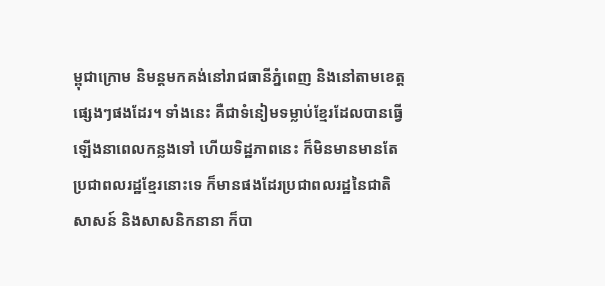ម្ពុជាក្រោម និមន្តមកគង់នៅរាជធានីភ្នំពេញ និងនៅតាមខេត្តផ្សេងៗផងដែរ។ ទាំងនេះ គឺជាទំនៀមទម្លាប់ខ្មែរដែលបានធ្វើឡើងនាពេលកន្លងទៅ ហើយទិដ្ឋភាពនេះ ក៏មិនមានមានតែប្រជាពលរដ្ឋខ្មែរនោះទេ ក៏មានផងដែរប្រជាពលរដ្ឋនៃជាតិសាសន៍ និងសាសនិកនានា ក៏បា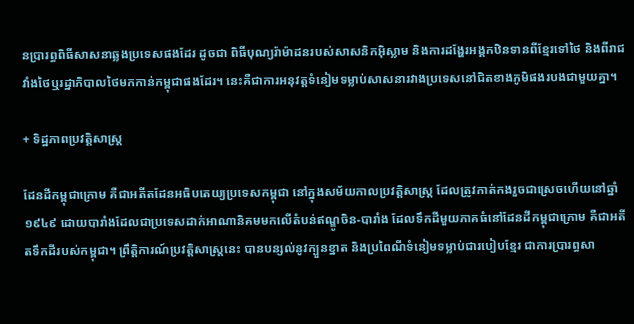នប្រារព្ធពិធីសាសនាឆ្លងប្រទេសផងដែរ ដូចជា ពិធីបុណ្យរ៉ាម៉ាដនរបស់សាសនិកអ៊ិស្លាម និងការដង្ហែរអង្គកឋិនទានពីខ្មែរទៅថៃ និងពីរាជវាំងថៃឬរដ្ឋាភិបាលថៃមកកាន់កម្ពុជាផងដែរ។ នេះគឺជាការអនុវត្តទំនៀមទម្លាប់សាសនារវាងប្រទេសនៅជិតខាងភូមិផងរបងជាមួយគ្នា។

+ ទិដ្ឋភាពប្រវត្តិសាស្ត្រ

ដែនដីកម្ពុជាក្រោម គឺជាអតីតដែនអធិបតេយ្យប្រទេសកម្ពុជា នៅក្នុងសម័យកាលប្រវត្តិសាស្ត្រ ដែលត្រូវកាត់កងរួចជាស្រេចហើយនៅឆ្នាំ១៩៤៩ ដោយបារាំងដែលជាប្រទេសដាក់អាណានិគមមកលើតំបន់ឥណ្ឌូចិន-បារាំង ដែលទឹកដីមួយភាគធំនៅដែនដីកម្ពុជាក្រោម គឺជាអតីតទឹកដីរបស់កម្ពុជា។ ព្រឹត្តិការណ៍ប្រវត្តិសាស្ត្រនេះ បានបន្សល់នូវក្បួនខ្នាត និងប្រពៃណីទំនៀមទម្លាប់ជារបៀបខ្មែរ ជាការប្រារព្ធសា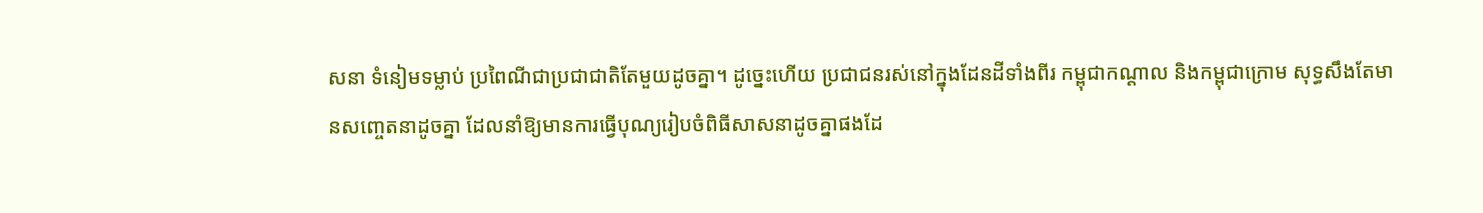សនា ទំនៀមទម្លាប់ ប្រពៃណីជាប្រជាជាតិតែមួយដូចគ្នា។ ដូច្នេះហើយ ប្រជាជនរស់នៅក្នុងដែនដីទាំងពីរ កម្ពុជាកណ្ដាល និងកម្ពុជាក្រោម សុទ្ធសឹងតែមានសញ្ចេតនាដូចគ្នា ដែលនាំឱ្យមានការធ្វើបុណ្យរៀបចំពិធីសាសនាដូចគ្នាផងដែ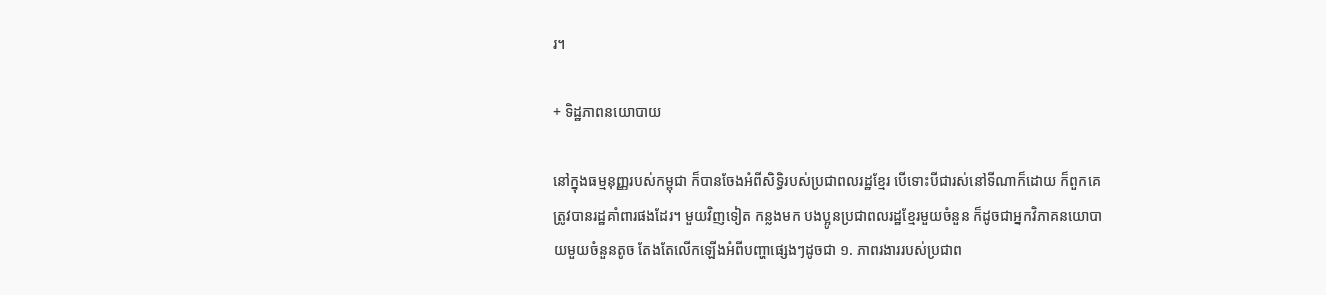រ។

+ ទិដ្ឋភាពនយោបាយ

នៅក្នុងធម្មនុញ្ញរបស់កម្ពុជា ក៏បានចែងអំពីសិទ្ធិរបស់ប្រជាពលរដ្ឋខ្មែរ បើទោះបីជារស់នៅទីណាក៏ដោយ ក៏ពួកគេត្រូវបានរដ្ឋគាំពារផងដែរ។ មួយវិញទៀត កន្លងមក បងប្អូនប្រជាពលរដ្ឋខ្មែរមួយចំនួន ក៏ដូចជាអ្នកវិភាគនយោបាយមួយចំនួនតូច តែងតែលើកឡើងអំពីបញ្ហាផ្សេងៗដូចជា ១. ភាពរងាររបស់ប្រជាព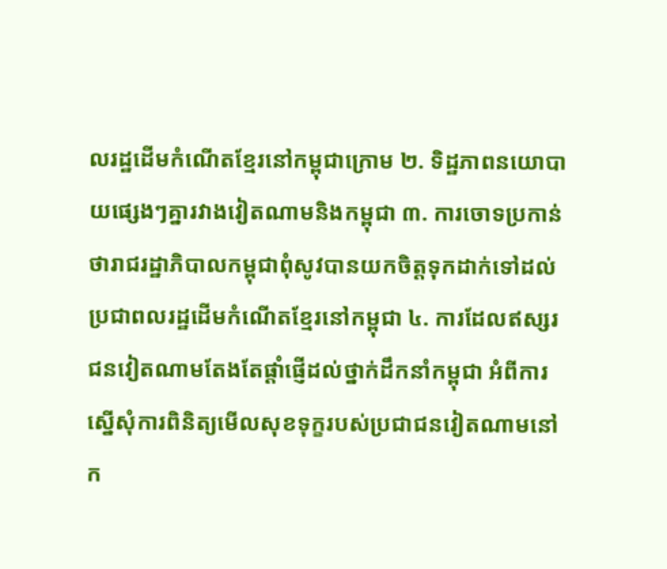លរដ្ឋដើមកំណើតខ្មែរនៅកម្ពុជាក្រោម ២. ទិដ្ឋភាពនយោបាយផ្សេងៗគ្នារវាងវៀតណាមនិងកម្ពុជា ៣. ការចោទប្រកាន់ថារាជរដ្ឋាភិបាលកម្ពុជាពុំសូវបានយកចិត្តទុកដាក់ទៅដល់ប្រជាពលរដ្ឋដើមកំណើតខ្មែរនៅកម្ពុជា ៤. ការដែលឥស្សរជនវៀតណាមតែងតែផ្ដាំផ្ញើដល់ថ្នាក់ដឹកនាំកម្ពុជា អំពីការស្នើសុំការពិនិត្យមើលសុខទុក្ខរបស់ប្រជាជនវៀតណាមនៅក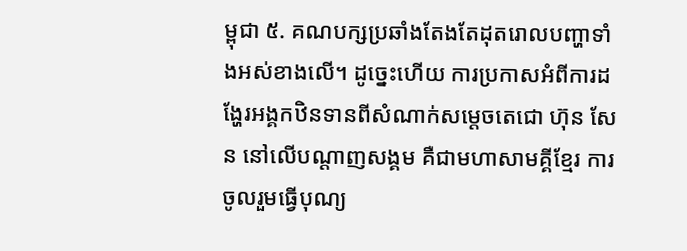ម្ពុជា ៥. គណបក្សប្រឆាំងតែងតែដុតរោលបញ្ហាទាំងអស់ខាងលើ។ ដូច្នេះហើយ ការប្រកាសអំពីការដង្ហែរអង្គកឋិនទានពីសំណាក់សម្ដេចតេជោ ហ៊ុន សែន នៅលើបណ្ដាញសង្គម គឺជាមហាសាមគ្គីខ្មែរ ការចូលរួមធ្វើបុណ្យ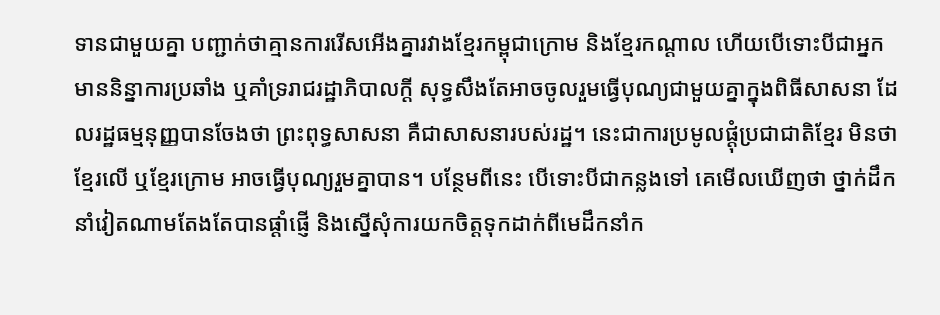ទានជាមួយគ្នា បញ្ជាក់ថាគ្មានការរើសអើងគ្នារវាងខ្មែរកម្ពុជាក្រោម និងខ្មែរកណ្ដាល ហើយបើទោះបីជាអ្នកមាននិន្នាការប្រឆាំង ឬគាំទ្ររាជរដ្ឋាភិបាលក្ដី សុទ្ធសឹងតែអាចចូលរួមធ្វើបុណ្យជាមួយគ្នាក្នុងពិធីសាសនា ដែលរដ្ឋធម្មនុញ្ញបានចែងថា ព្រះពុទ្ធសាសនា គឺជាសាសនារបស់រដ្ឋ។ នេះជាការប្រមូលផ្ដុំប្រជាជាតិខ្មែរ មិនថាខ្មែរលើ ឬខ្មែរក្រោម អាចធ្វើបុណ្យរួមគ្នាបាន។ បន្ថែមពីនេះ បើទោះបីជាកន្លងទៅ គេមើលឃើញថា ថ្នាក់ដឹកនាំវៀតណាមតែងតែបានផ្ដាំផ្ញើ និងស្នើសុំការយកចិត្តទុកដាក់ពីមេដឹកនាំក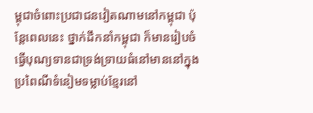ម្ពុជាចំពោះប្រជាជនវៀតណាមនៅកម្ពុជា ប៉ុន្តែពេលនេះ ថ្នាក់ដឹកនាំកម្ពុជា ក៏មានរៀបចំធ្វើបុណ្យទានជាទ្រង់ទ្រាយធំនៅមាននៅក្នុងប្រពៃណីទំនៀមទម្លាប់ខ្មែរនៅ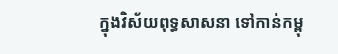ក្នុងវិស័យពុទ្ធសាសនា ទៅកាន់កម្ពុ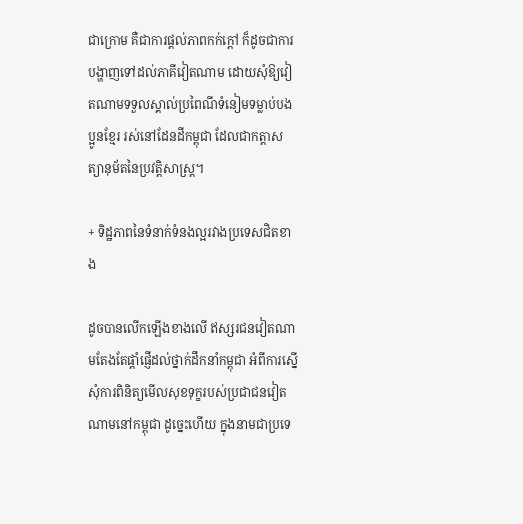ជាក្រោម គឺជាការផ្ដល់ភាពកក់ក្ដៅ ក៏ដូចជាការបង្ហាញទៅដល់ភាគីវៀតណាម ដោយសុំឱ្យវៀតណាមទទួលស្គាល់ប្រពៃណីទំនៀមទម្លាប់បងប្អូនខ្មែរ រស់នៅដែនដីកម្ពុជា ដែលជាកត្តាសត្យានុម័តនៃប្រវត្តិសាស្ត្រ។

+ ទិដ្ឋភាពនៃទំនាក់ទំនងល្អរវាងប្រទេសជិតខាង

ដូចបានលើកឡើងខាងលើ ឥស្សរជនវៀតណាមតែងតែផ្ដាំផ្ញើដល់ថ្នាក់ដឹកនាំកម្ពុជា អំពីការស្នើសុំការពិនិត្យមើលសុខទុក្ខរបស់ប្រជាជនវៀតណាមនៅកម្ពុជា ដូច្នេះហើយ ក្នុងនាមជាប្រទេ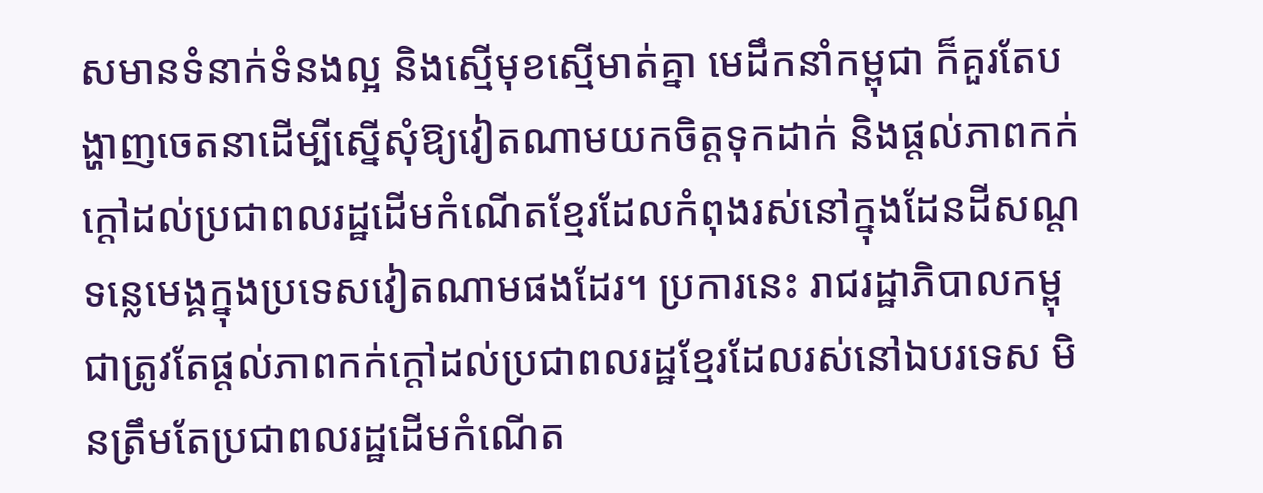សមានទំនាក់ទំនងល្អ និងស្មើមុខស្មើមាត់គ្នា មេដឹកនាំកម្ពុជា ក៏គួរតែបង្ហាញចេតនាដើម្បីស្នើសុំឱ្យវៀតណាមយកចិត្តទុកដាក់ និងផ្ដល់ភាពកក់ក្ដៅដល់ប្រជាពលរដ្ឋដើមកំណើតខ្មែរដែលកំពុងរស់នៅក្នុងដែនដីសណ្ដទន្លេមេង្គក្នុងប្រទេសវៀតណាមផងដែរ។ ប្រការនេះ រាជរដ្ឋាភិបាលកម្ពុជាត្រូវតែផ្ដល់ភាពកក់ក្ដៅដល់ប្រជាពលរដ្ឋខ្មែរដែលរស់នៅឯបរទេស មិនត្រឹមតែប្រជាពលរដ្ឋដើមកំណើត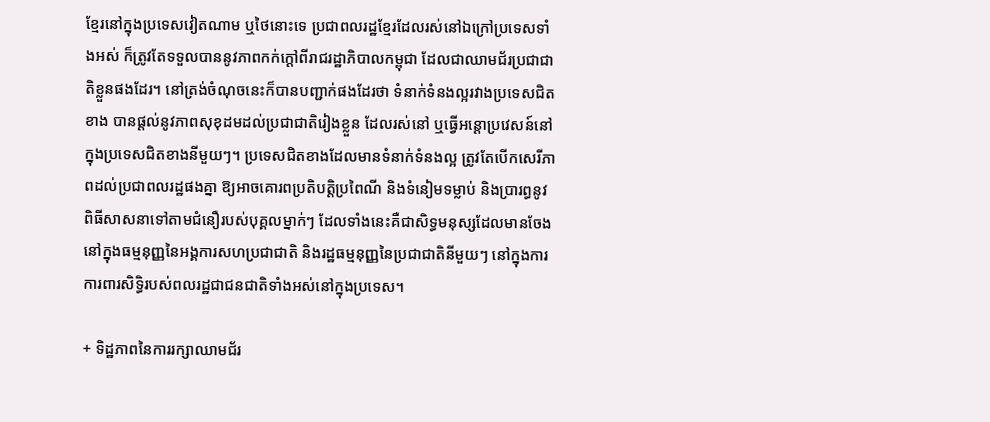ខ្មែរនៅក្នុងប្រទេសវៀតណាម ឬថៃនោះទេ ប្រជាពលរដ្ឋខ្មែរដែលរស់នៅឯក្រៅប្រទេសទាំងអស់ ក៏ត្រូវតែទទួលបាននូវភាពកក់ក្ដៅពីរាជរដ្ឋាភិបាលកម្ពុជា ដែលជាឈាមជ័រប្រជាជាតិខ្លួនផងដែរ។ នៅត្រង់ចំណុចនេះក៏បានបញ្ជាក់ផងដែរថា ទំនាក់ទំនងល្អរវាងប្រទេសជិតខាង បានផ្ដល់នូវភាពសុខុដមដល់ប្រជាជាតិរៀងខ្លួន ដែលរស់នៅ ឬធ្វើអន្តោប្រវេសន៍នៅក្នុងប្រទេសជិតខាងនីមួយៗ។ ប្រទេសជិតខាងដែលមានទំនាក់ទំនងល្អ ត្រូវតែបើកសេរីភាពដល់ប្រជាពលរដ្ឋផងគ្នា ឱ្យអាចគោរពប្រតិបត្តិប្រពៃណី និងទំនៀមទម្លាប់ និងប្រារព្ធនូវពិធីសាសនាទៅតាមជំនឿរបស់បុគ្គលម្នាក់ៗ ដែលទាំងនេះគឺជាសិទ្ធមនុស្សដែលមានចែងនៅក្នុងធម្មនុញ្ញនៃអង្គការសហប្រជាជាតិ និងរដ្ឋធម្មនុញ្ញនៃប្រជាជាតិនីមួយៗ នៅក្នុងការការពារសិទ្ធិរបស់ពលរដ្ឋជាជនជាតិទាំងអស់នៅក្នុងប្រទេស។

+ ទិដ្ឋភាពនៃការរក្សាឈាមជ័រ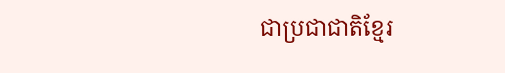ជាប្រជាជាតិខ្មែរ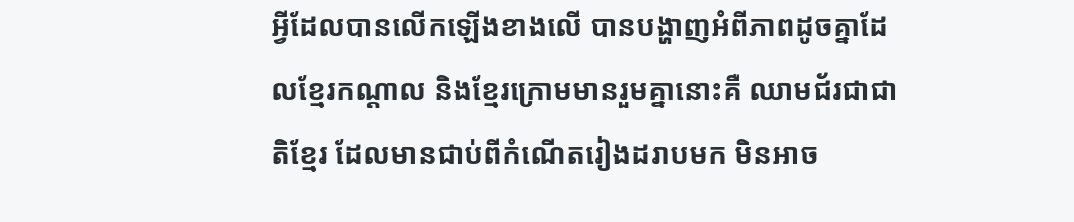អ្វីដែលបានលើកឡើងខាងលើ បានបង្ហាញអំពីភាពដូចគ្នាដែលខ្មែរកណ្ដាល និងខ្មែរក្រោមមានរួមគ្នានោះគឺ ឈាមជ័រជាជាតិខ្មែរ ដែលមានជាប់ពីកំណើតរៀងដរាបមក មិនអាច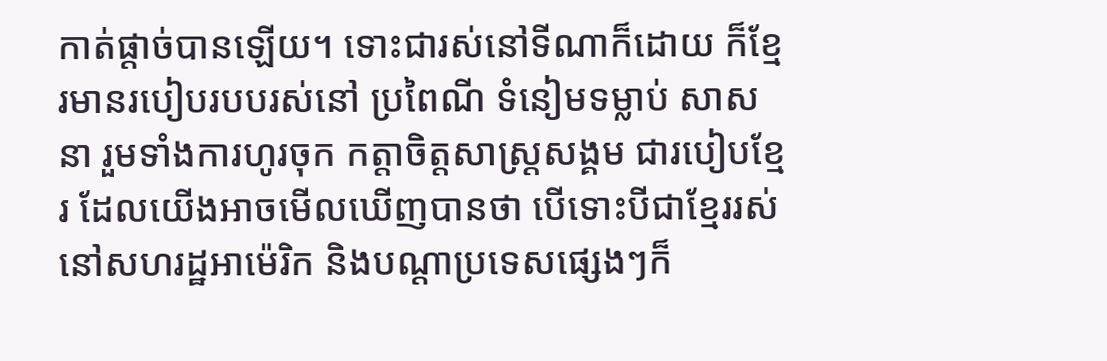កាត់ផ្ដាច់បានឡើយ។ ទោះជារស់នៅទីណាក៏ដោយ ក៏ខ្មែរមានរបៀបរបបរស់នៅ ប្រពៃណី ទំនៀមទម្លាប់ សាសនា រួមទាំងការហូរចុក កត្តាចិត្តសាស្ត្រសង្គម ជារបៀបខ្មែរ ដែលយើងអាចមើលឃើញបានថា បើទោះបីជាខ្មែររស់នៅសហរដ្ឋអាម៉េរិក និងបណ្ដាប្រទេសផ្សេងៗក៏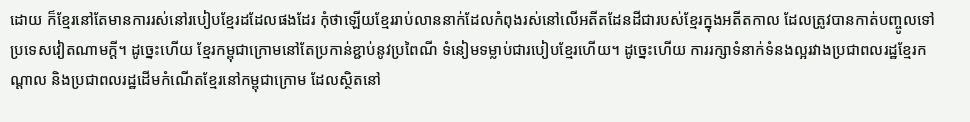ដោយ ក៏ខ្មែរនៅតែមានការរស់នៅរបៀបខ្មែរដដែលផងដែរ កុំថាឡើយខ្មែររាប់លាននាក់ដែលកំពុងរស់នៅលើអតីតដែនដីជារបស់ខ្មែរក្នុងអតីតកាល ដែលត្រូវបានកាត់បញ្ចូលទៅប្រទេសវៀតណាមក្ដី។ ដូច្នេះហើយ ខ្មែរកម្ពុជាក្រោមនៅតែប្រកាន់ខ្ជាប់នូវប្រពៃណី ទំនៀមទម្លាប់ជារបៀបខ្មែរហើយ។ ដូច្នេះហើយ ការរក្សាទំនាក់ទំនងល្អរវាងប្រជាពលរដ្ឋខ្មែរកណ្ដាល និងប្រជាពលរដ្ឋដើមកំណើតខ្មែរនៅកម្ពុជាក្រោម ដែលស្ថិតនៅ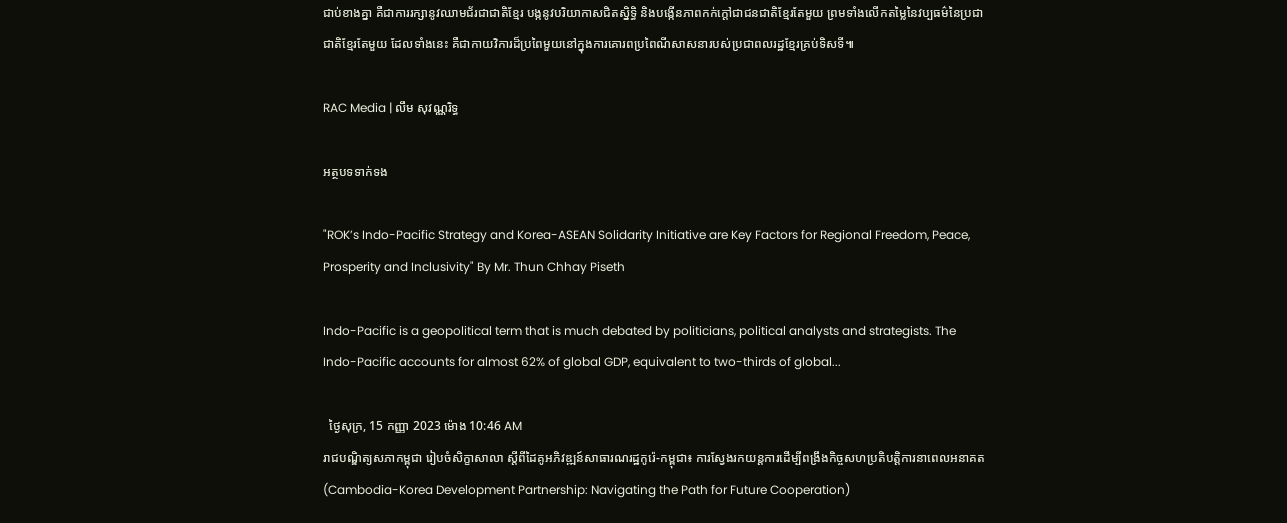ជាប់ខាងគ្នា គឺជាការរក្សានូវឈាមជ័រជាជាតិខ្មែរ បង្កនូវបរិយាកាសជិតស្និទ្ធិ និងបង្កើនភាពកក់ក្ដៅជាជនជាតិខ្មែរតែមួយ ព្រមទាំងលើកតម្លៃនៃវប្បធម៌នៃប្រជាជាតិខ្មែរតែមួយ ដែលទាំងនេះ គឺជាកាយវិការដ៏ប្រពៃមួយនៅក្នុងការគោរពប្រពៃណីសាសនារបស់ប្រជាពលរដ្ឋខ្មែរគ្រប់ទិសទី៕

RAC Media | លឹម សុវណ្ណរិទ្ធ

អត្ថបទទាក់ទង

"ROK’s Indo-Pacific Strategy and Korea-ASEAN Solidarity Initiative are Key Factors for Regional Freedom, Peace, Prosperity and Inclusivity" By Mr. Thun Chhay Piseth

Indo-Pacific is a geopolitical term that is much debated by politicians, political analysts and strategists. The Indo-Pacific accounts for almost 62% of global GDP, equivalent to two-thirds of global...

  ថ្ងៃសុក្រ, 15 កញ្ញា 2023 ម៉ោង 10:46 AM
រាជបណ្ឌិត្យសភាកម្ពុជា រៀបចំសិក្ខាសាលា ស្តីពីដៃគូអភិវឌ្ឍន៍សាធារណរដ្ឋកូរ៉េ-កម្ពុជា៖ ការស្វែងរកយន្តការដើម្បីពង្រឹងកិច្ចសហប្រតិបត្តិការនាពេលអនាគត (Cambodia-Korea Development Partnership: Navigating the Path for Future Cooperation)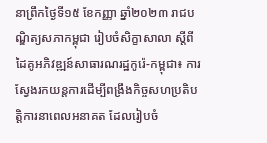នាព្រឹកថ្ងៃទី១៥ ខែកញ្ញា ឆ្នាំ២០២៣ រាជបណ្ឌិត្យសភាកម្ពុជា រៀបចំសិក្ខាសាលា ស្តីពីដៃគូអភិវឌ្ឍន៍សាធារណរដ្ឋកូរ៉េ-កម្ពុជា៖ ការស្វែងរកយន្តការដើម្បីពង្រឹងកិច្ចសហប្រតិបត្តិការនាពេលអនាគត ដែលរៀបចំ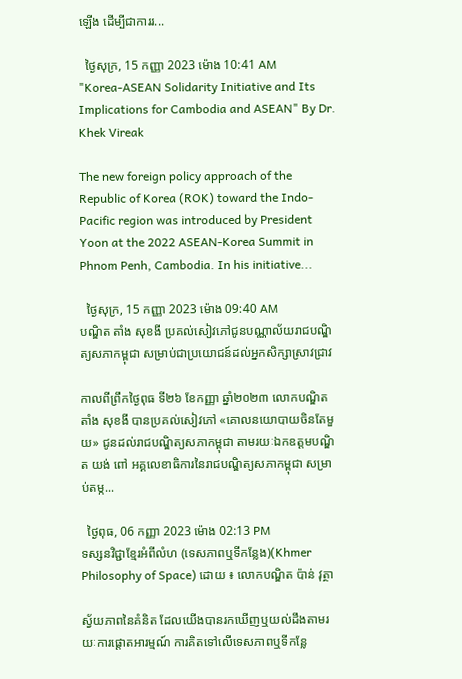ឡើង ដើម្បីជាការរ...

  ថ្ងៃសុក្រ, 15 កញ្ញា 2023 ម៉ោង 10:41 AM
"Korea-ASEAN Solidarity Initiative and Its Implications for Cambodia and ASEAN" By Dr. Khek Vireak

The new foreign policy approach of the Republic of Korea (ROK) toward the Indo-Pacific region was introduced by President Yoon at the 2022 ASEAN-Korea Summit in Phnom Penh, Cambodia. In his initiative...

  ថ្ងៃសុក្រ, 15 កញ្ញា 2023 ម៉ោង 09:40 AM
បណ្ឌិត តាំង សុខងី ប្រគល់សៀវភៅជូនបណ្ណាល័យរាជបណ្ឌិត្យសភាកម្ពុជា សម្រាប់ជាប្រយោជន៍ដល់អ្នកសិក្សាស្រាវជ្រាវ

កាលពីព្រឹកថ្ងៃពុធ ទី២៦ ខែកញ្ញា ឆ្នាំ២០២៣ លោកបណ្ឌិត តាំង សុខងី បានប្រគល់សៀវភៅ «គោលនយោបាយចិនតែមួយ» ជូនដល់រាជបណ្ឌិត្យសភាកម្ពុជា តាមរយៈឯកឧត្តមបណ្ឌិត យង់ ពៅ អគ្គលេខាធិការនៃរាជបណ្ឌិត្យសភាកម្ពុជា សម្រាប់តម្ក...

  ថ្ងៃពុធ, 06 កញ្ញា 2023 ម៉ោង 02:13 PM
ទស្សនវិជ្ជាខ្មែរអំពីលំហ (ទេសភាពឬទីកន្លែង)(Khmer Philosophy of Space) ដោយ ៖ លោកបណ្ឌិត ប៉ាន់ វុត្ថា

ស្វ័យភាពនៃគំនិត ដែលយើងបានរកឃើញឬយល់ដឹងតាមរយៈការផ្តោតអារម្មណ៍ ការគិតទៅលើទេសភាពឬទីកន្លែ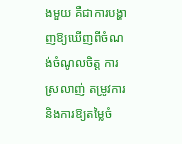ងមួយ គឺជាការបង្ហាញឱ្យឃើញពីចំណង់ចំណូលចិត្ត ការស្រលាញ់ តម្រូវការ និងការឱ្យតម្លៃចំ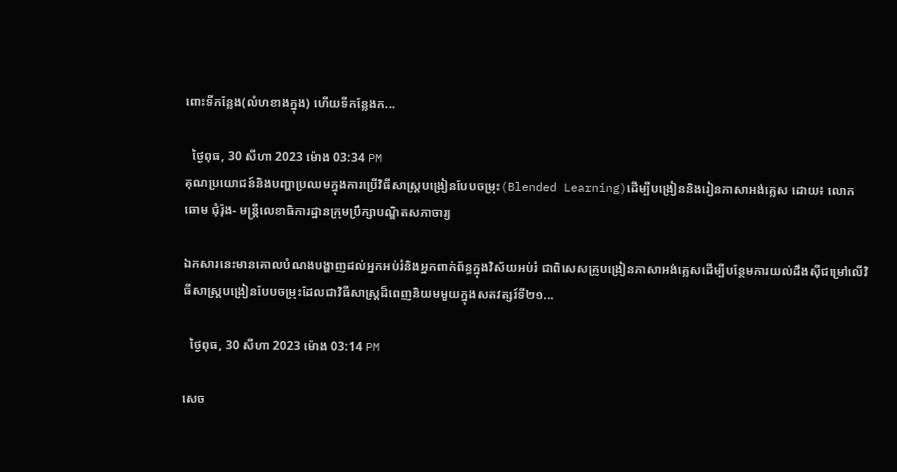ពោះទីកន្លែង(លំហខាងក្នុង) ហើយទីកន្លែងក...

  ថ្ងៃពុធ, 30 សីហា 2023 ម៉ោង 03:34 PM
គុណប្រយោជន៍និងបញ្ហាប្រឈមក្នុងការប្រើវិធីសាស្រ្តបង្រៀនបែបចម្រុះ(Blended Learning)ដើម្បីបង្រៀននិងរៀនភាសាអង់គ្លេស ដោយ៖ លោក ឆោម ជុំរ៉ុង- មន្រ្តីលេខាធិការដ្ឋានក្រុមប្រឹក្សាបណ្ឌិតសភាចារ្យ

ឯកសារនេះមានគោលបំណងបង្ហាញដល់អ្នកអប់រំនិងអ្នកពាក់ព័ន្ធក្នុងវិស័យអប់រំ ជាពិសេសគ្រូបង្រៀនភាសាអង់គ្លេសដើម្បីបន្ថែមការយល់ដឹងស៊ីជម្រៅលើវិធីសាស្រ្តបង្រៀនបែបចម្រុះដែលជាវិធីសាស្រ្តដ៏ពេញនិយមមួយក្នុងសតវត្សរ៍ទី២១...

  ថ្ងៃពុធ, 30 សីហា 2023 ម៉ោង 03:14 PM

សេច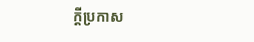ក្តីប្រកាស